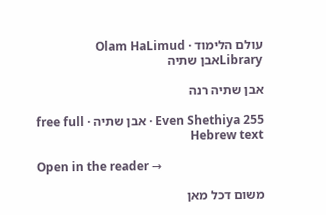עולם הלימוד · Olam HaLimud
Libraryאבן שתיה

אבן שתיה רנה

Even Shethiya 255 · אבן שתיה · free full Hebrew text

Open in the reader →

משום דכל מאן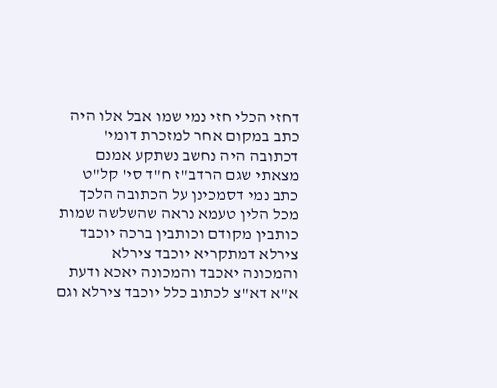דחזי הכלי חזי נמי שמו אבל אלו היה כתב במקום אחר למזכרת דומי' דכתובה היה נחשב נשתקע אמנם מצאתי שגם הרדב"ז ח"ד סי' קל"ט כתב נמי דסמכינן על הכתובה הלכך מכל הלין טעמא נראה שהשלשה שמות כותבין מקודם וכותבין ברכה יוכבד צירלא דמתקריא יוכבד צירלא והמכונה יאכבד והמכונה יאכא ודעת א"א דא"צ לכתוב כלל יוכבד צירלא וגם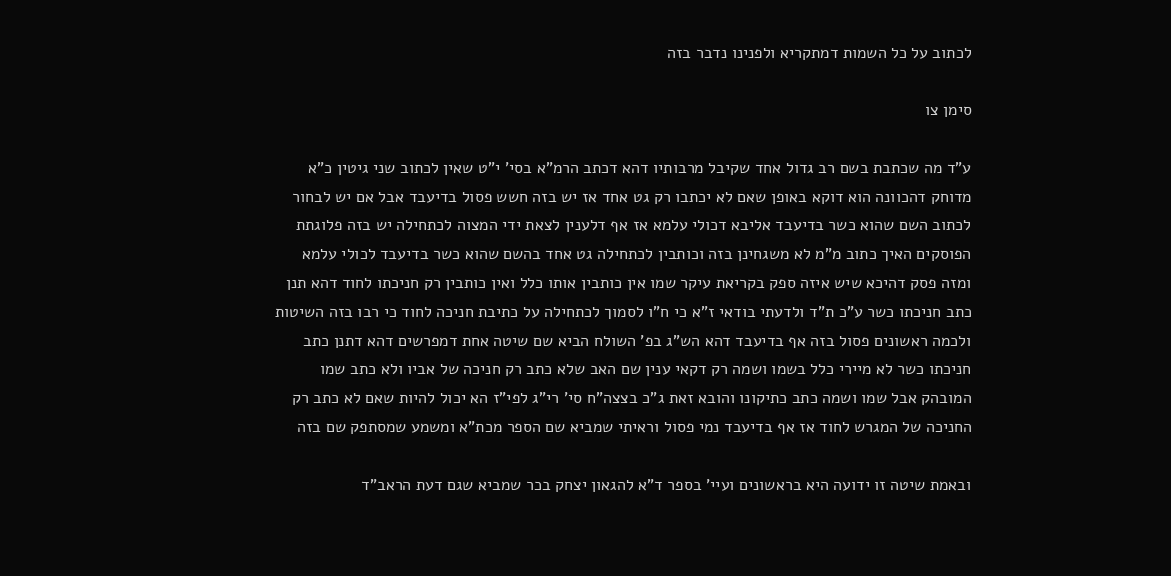לכתוב על כל השמות דמתקריא ולפנינו נדבר בזה

סימן צו

ע"ד מה שכתבת בשם רב גדול אחד שקיבל מרבותיו דהא דכתב הרמ"א בסי' י"ט שאין לכתוב שני גיטין כ"א מדוחק דהכוונה הוא דוקא באופן שאם לא יכתבו רק גט אחד אז יש בזה חשש פסול בדיעבד אבל אם יש לבחור לכתוב השם שהוא כשר בדיעבד אליבא דכולי עלמא אז אף דלענין לצאת ידי המצוה לכתחילה יש בזה פלוגתת הפוסקים האיך כתוב מ"מ לא משגחינן בזה וכותבין לכתחילה גט אחד בהשם שהוא כשר בדיעבד לכולי עלמא ומזה פסק דהיכא שיש איזה ספק בקריאת עיקר שמו אין כותבין אותו כלל ואין כותבין רק חניכתו לחוד דהא תנן כתב חניכתו כשר ע"כ ת"ד ולדעתי בודאי ז"א כי ח"ו לסמוך לכתחילה על כתיבת חניכה לחוד כי רבו בזה השיטות ולכמה ראשונים פסול בזה אף בדיעבד דהא הש"ג בפ' השולח הביא שם שיטה אחת דמפרשים דהא דתנן כתב חניכתו כשר לא מיירי כלל בשמו ושמה רק דקאי ענין שם האב שלא כתב רק חניכה של אביו ולא כתב שמו המובהק אבל שמו ושמה כתב כתיקונו והובא זאת ג"כ בצצה"ח סי' רי"ג לפי"ז הא יכול להיות שאם לא כתב רק החניכה של המגרש לחוד אז אף בדיעבד נמי פסול וראיתי שמביא שם הספר מכת"א ומשמע שמסתפק שם בזה

ובאמת שיטה זו ידועה היא בראשונים ועיי' בספר ד"א להגאון יצחק בכר שמביא שגם דעת הראב"ד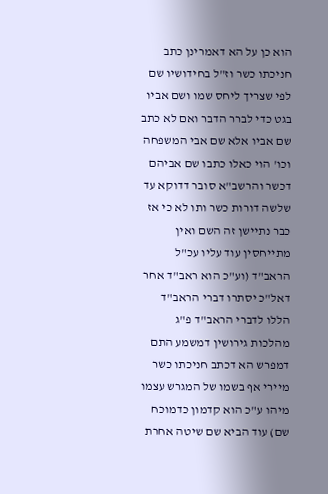הוא כן על הא דאמרינן כתב חניכתו כשר וז"ל בחידושיו שם לפי שצריך ליחס שמו ושם אביו בגט כדי לברר הדבר ואם לא כתב שם אביו אלא שם אבי המשפחה וכו' הוי כאלו כתבו שם אביהם דכשר והרשב"א סובר דדוקא עד שלשה דורות כשר ותו לא כי אז כבר נתיישן זה השם ואין מתייחסין עוד עליו עכ"ל הראב"ד (וע"כ הוא ראב"ד אחר דאל"כ יסתרו דברי הראב"ד הללו לדברי הראב"ד פ"ג מהלכות גירושין דמשמע התם דמפרש הא דכתב חניכתו כשר מיירי אף בשמו של המגרש עצמו מיהו ע"כ הוא קדמון כדמוכח שם) עוד הביא שם שיטה אחרת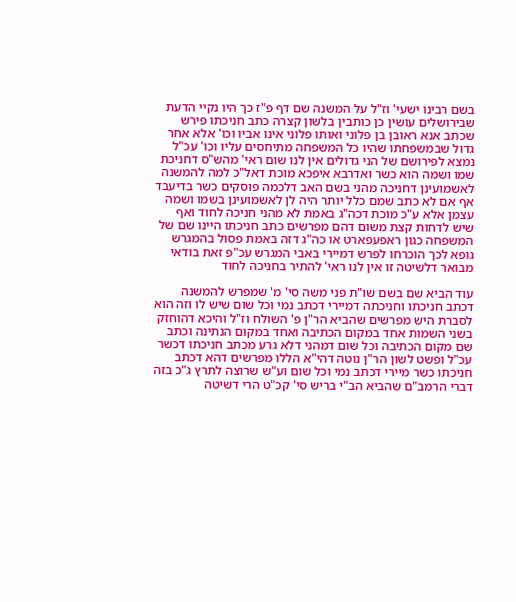בשם רבינו ישעי' וז"ל על המשנה שם דף פ"ז כך היו נקיי הדעת שבירושלים עושין כן כותבין בלשון קצרה כתב חניכתו פירש שכתב אנא ראובן בן פלוני ואותו פלוני אינו אביו וכו' אלא אחר גדול שבמשפחתו שהיו כל המשפחה מתיחסים עליו וכו' עכ"ל נמצא לפירושם של הני גדולים אין לנו שום ראי' מהש"ס דחניכת שמו ושמה הוא כשר ואדרבא איפכא מוכת דאל"כ למה להמשנה לאשמועינן דחניכה מהני בשם האב דלכמה פוסקים כשר בדיעבד אף אם לא כתב שמם כלל יותר היה לן לאשמועינן בשמו ושמה עצמן אלא ע"כ מוכת דכה"ג באמת לא מהני חניכה לחוד ואף שיש לדחות קצת משום דהם מפרשים כתב חניכתו היינו שם של המשפחה כגון ראפעפארט או כה"ג דזה באמת פסול בהמגרש גופא לכך הוכרחו לפרש דמיירי באבי המגרש עכ"פ זאת בודאי מבואר דלשיטה זו אין לנו ראי' להתיר בחניכה לחוד

עוד הביא שם בשם שו"ת פני משה סי' מ' שמפרש להמשנה דכתב חניכתו וחניכתה דמיירי דכתב נמי וכל שום שיש לו וזה הוא לסברת היש מפרשים שהביא הר"ן פ' השולח וז"ל והיכא דהוחזק בשני השמות אחד במקום הכתיבה ואחד במקום הנתינה וכתב שם מקום הכתיבה וכל שום דמהני דלא גרע מכתב חניכתו דכשר עכ"ל ופשט לשון הר"ן נוטה דהי"א הללו מפרשים דהא דכתב חניכתו כשר מיירי דכתב נמי וכל שום וע"ש שרוצה לתרץ ג"כ בזה דברי הרמב"ם שהביא הב"י בריש סי' קכ"ט הרי דשיטה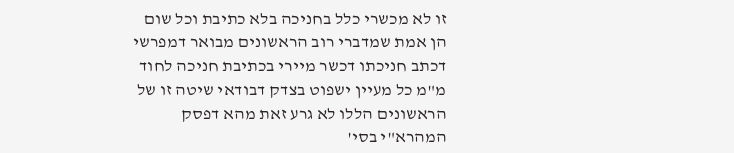זו לא מכשרי כלל בחניכה בלא כתיבת וכל שום הן אמת שמדברי רוב הראשונים מבואר דמפרשי דכתב חניכתו דכשר מיירי בכתיבת חניכה לחוד מ"מ כל מעיין ישפוט בצדק דבודאי שיטה זו של הראשונים הללו לא גרע זאת מהא דפסק המהרא"י בסי'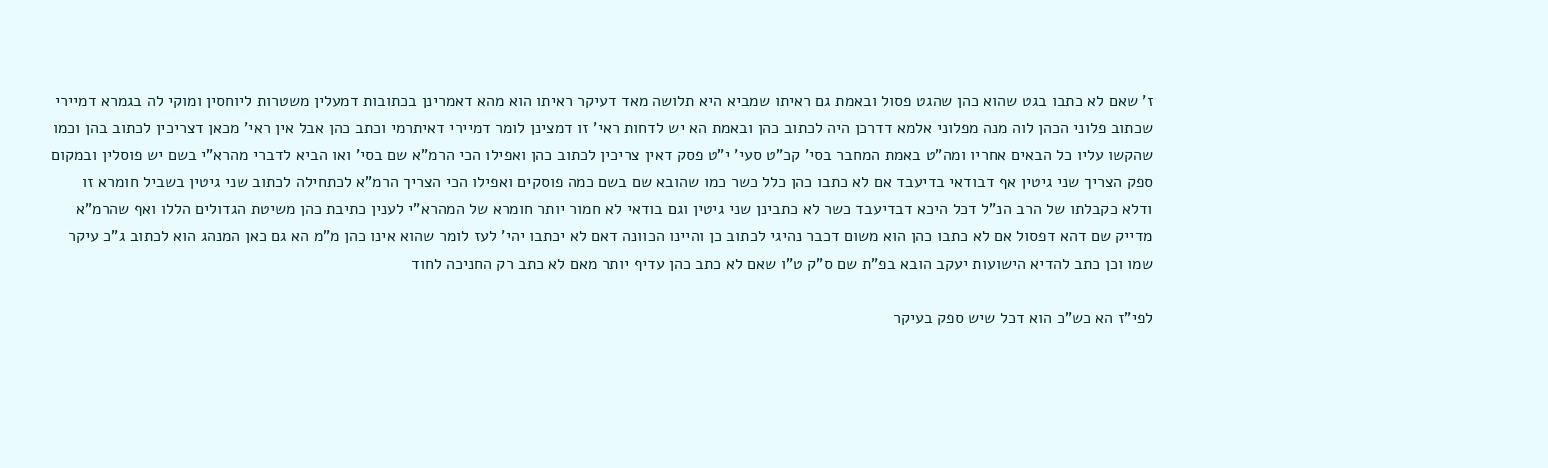ז' שאם לא כתבו בגט שהוא כהן שהגט פסול ובאמת גם ראיתו שמביא היא תלושה מאד דעיקר ראיתו הוא מהא דאמרינן בכתובות דמעלין משטרות ליוחסין ומוקי לה בגמרא דמיירי שכתוב פלוני הכהן לוה מנה מפלוני אלמא דדרכן היה לכתוב כהן ובאמת הא יש לדחות ראי' זו דמצינן לומר דמיירי דאיתרמי וכתב כהן אבל אין ראי' מכאן דצריכין לכתוב בהן וכמו שהקשו עליו כל הבאים אחריו ומה"ט באמת המחבר בסי' קכ"ט סעי' י"ט פסק דאין צריכין לכתוב כהן ואפילו הכי הרמ"א שם בסי' ואו הביא לדברי מהרא"י בשם יש פוסלין ובמקום ספק הצריך שני גיטין אף דבודאי בדיעבד אם לא כתבו כהן כלל כשר כמו שהובא שם בשם כמה פוסקים ואפילו הכי הצריך הרמ"א לכתחילה לכתוב שני גיטין בשביל חומרא זו ודלא כקבלתו של הרב הנ"ל דכל היכא דבדיעבד כשר לא כתבינן שני גיטין וגם בודאי לא חמור יותר חומרא של המהרא"י לענין כתיבת כהן משיטת הגדולים הללו ואף שהרמ"א מדייק שם דהא דפסול אם לא כתבו כהן הוא משום דכבר נהיגי לכתוב כן והיינו הכוונה דאם לא יכתבו יהי' לעז לומר שהוא אינו כהן מ"מ הא גם כאן המנהג הוא לכתוב ג"כ עיקר שמו וכן כתב להדיא הישועות יעקב הובא בפ"ת שם ס"ק ט"ו שאם לא כתב כהן עדיף יותר מאם לא כתב רק החניכה לחוד

לפי"ז הא כש"כ הוא דכל שיש ספק בעיקר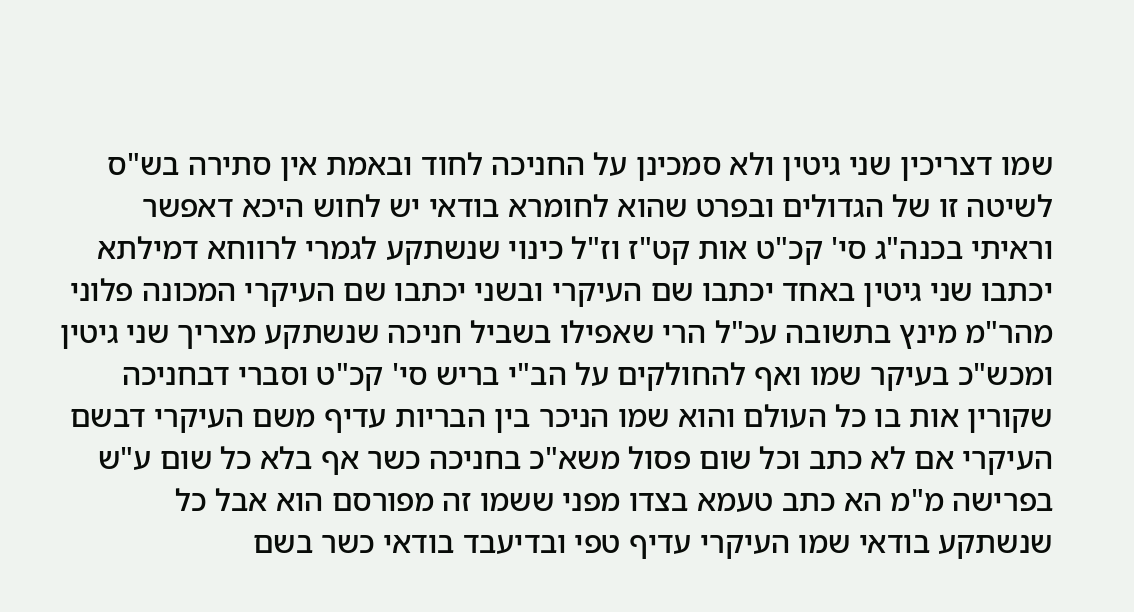שמו דצריכין שני גיטין ולא סמכינן על החניכה לחוד ובאמת אין סתירה בש"ס לשיטה זו של הגדולים ובפרט שהוא לחומרא בודאי יש לחוש היכא דאפשר וראיתי בכנה"ג סי' קכ"ט אות קט"ז וז"ל כינוי שנשתקע לגמרי לרווחא דמילתא יכתבו שני גיטין באחד יכתבו שם העיקרי ובשני יכתבו שם העיקרי המכונה פלוני מהר"מ מינץ בתשובה עכ"ל הרי שאפילו בשביל חניכה שנשתקע מצריך שני גיטין ומכש"כ בעיקר שמו ואף להחולקים על הב"י בריש סי' קכ"ט וסברי דבחניכה שקורין אות בו כל העולם והוא שמו הניכר בין הבריות עדיף משם העיקרי דבשם העיקרי אם לא כתב וכל שום פסול משא"כ בחניכה כשר אף בלא כל שום ע"ש בפרישה מ"מ הא כתב טעמא בצדו מפני ששמו זה מפורסם הוא אבל כל שנשתקע בודאי שמו העיקרי עדיף טפי ובדיעבד בודאי כשר בשם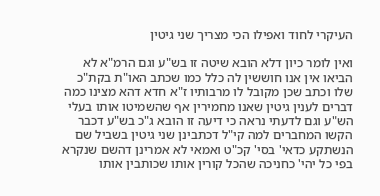העיקרי לחוד ואפילו הכי מצריך שני גיטין

ואין לומר כיון דלא הובא שיטה זו בש"ע וגם הרמ"א לא הביאו אין אנו חוששין לה כלל כמו שכתב האו"ת בקת"כ שלו וכתב שכן מקובל לו מרבותיו ז"א חדא דהא מצינו כמה דברים לענין גיטין שאנו מחמירין אף שהשמיטו אותו בעלי הש"ע וגם לדעתי נראה כי דיעה זו הובא ג"כ בש"ע דכבר הקשו המחברים למה קי"ל דכתבינן שני גיטין בשביל שם הנשתקע כדאי' בסי' קכ"ט ואמאי לא אמרינן דהשם שנקרא בפי כל יהי' כחניכה שהכל קורין אותו שכותבין אותו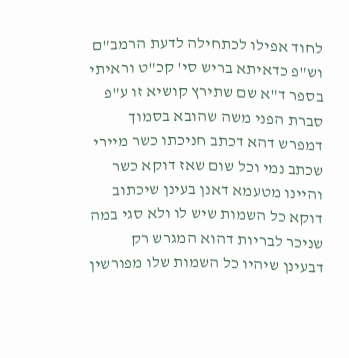לחוד אפילו לכתחילה לדעת הרמב"ם וש"פ כדאיתא בריש סי' קכ"ט וראיתי בספר ד"א שם שתירץ קושיא זו ע"פ סברת הפני משה שהובא בסמוך דמפרש דהא דכתב חניכתו כשר מיירי שכתב נמי וכל שום שאז דוקא כשר והיינו מטעמא דאנן בעינן שיכתוב דוקא כל השמות שיש לו ולא סגי במה שניכר לבריות דהוא המגרש רק דבעינן שיהיו כל השמות שלו מפורשין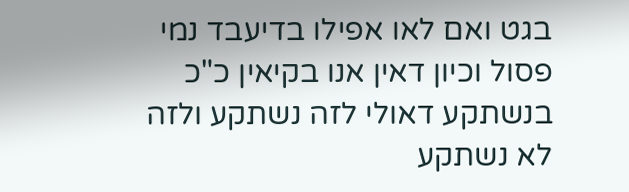בגט ואם לאו אפילו בדיעבד נמי פסול וכיון דאין אנו בקיאין כ"כ בנשתקע דאולי לזה נשתקע ולזה לא נשתקע